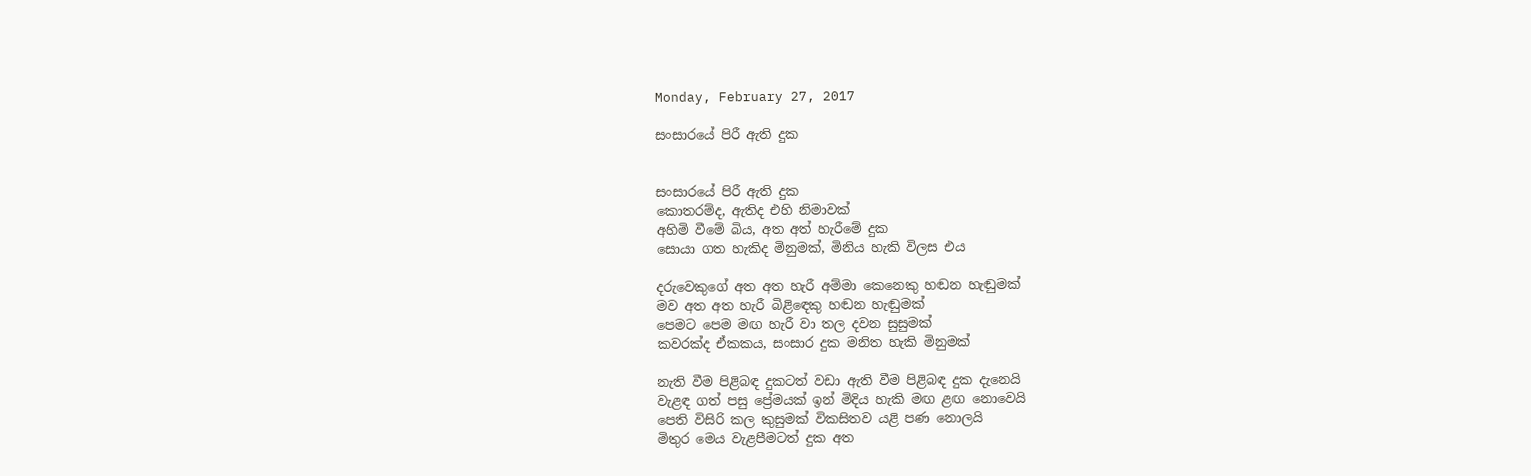Monday, February 27, 2017

සංසාරයේ පිරී ඇති දුක


සංසාරයේ පිරී ඇති දුක
කොතරම්ද, ඇතිද එහි නිමාවක්
අහිමි වීමේ බිය, අත අත් හැරීමේ දුක
සොයා ගත හැකිද මිනුමක්, මිනිය හැකි විලස එය

දරුවෙකුගේ අත අත හැරී අම්මා කෙනෙකු හඬන හැඬුමක්
මව අත අත හැරී බිළිඳෙකු හඬන හැඬුමක්
පෙමට පෙම මඟ හැරී වා තල දවන සුසුමක්
කවරක්ද ඒකකය, සංසාර දුක මනිත හැකි මිනුමක්

නැති වීම පිළිබඳ දුකටත් වඩා ඇති වීම පිළිබඳ දුක දැනෙයි
වැළඳ ගත් පසු ප්‍රේමයක් ඉන් මිදිය හැකි මඟ ළඟ නොවෙයි
පෙති විසිරි කල කුසුමක් විකසිතව යළි පණ නොලයි
මිතුර මෙය වැළපීමටත් දුක අත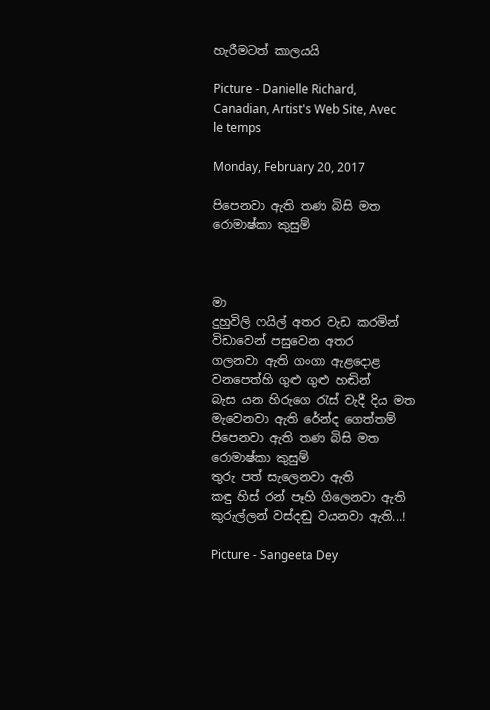හැරීමටත් කාලයයි

Picture - Danielle Richard, Canadian, Artist's Web Site, Avec le temps

Monday, February 20, 2017

පිපෙනවා ඇති තණ බිසි මත රොමාෂ්කා කුසුම්



මා
දුහුවිලි ෆයිල් අතර වැඩ කරමින්
විඩාවෙන් පසුවෙන අතර
ගලනවා ඇති ගංගා ඇළදොළ
වනපෙත්හි ගුළු ගුළු හඬින්
බැස යන හිරුගෙ රැස් වැදී දිය මත
මැවෙනවා ඇති රේන්ද ගෙත්තම්
පිපෙනවා ඇති තණ බිසි මත රොමාෂ්කා කුසුම්
තුරු පත් සැලෙනවා ඇති
කඳු හිස් රන් පෑහි ගිලෙනවා ඇති
කුරුල්ලන් වස්දඬු වයනවා ඇති...!

Picture - Sangeeta Dey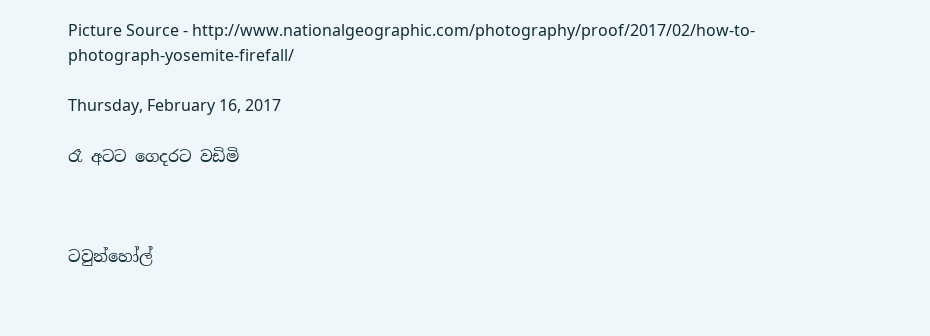Picture Source - http://www.nationalgeographic.com/photography/proof/2017/02/how-to-photograph-yosemite-firefall/

Thursday, February 16, 2017

රෑ අටට ගෙදරට වඩිමි



ටවුන්හෝල්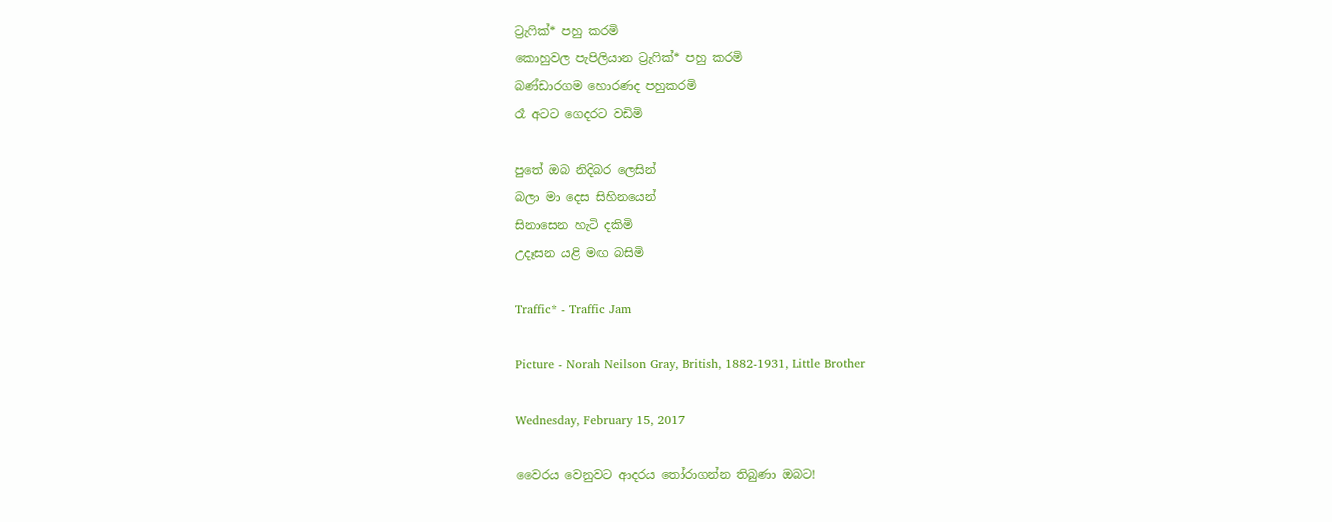ට්‍රැෆික්* පහු කරමි
කොහුවල පැපිලියාන ට්‍රැෆික්* පහු කරමි
බණ්ඩාරගම හොරණද පහුකරමි
රෑ අටට ගෙදරට වඩිමි

පුතේ ඔබ නිදිබර ලෙසින්
බලා මා දෙස සිහිනයෙන්
සිනාසෙන හැටි දකිමි
උදෑසන යළි මඟ බසිමි

Traffic* - Traffic Jam

Picture - Norah Neilson Gray, British, 1882-1931, Little Brother

Wednesday, February 15, 2017

වෛරය වෙනුවට ආදරය තෝරාගන්න තිබුණා ඔබට!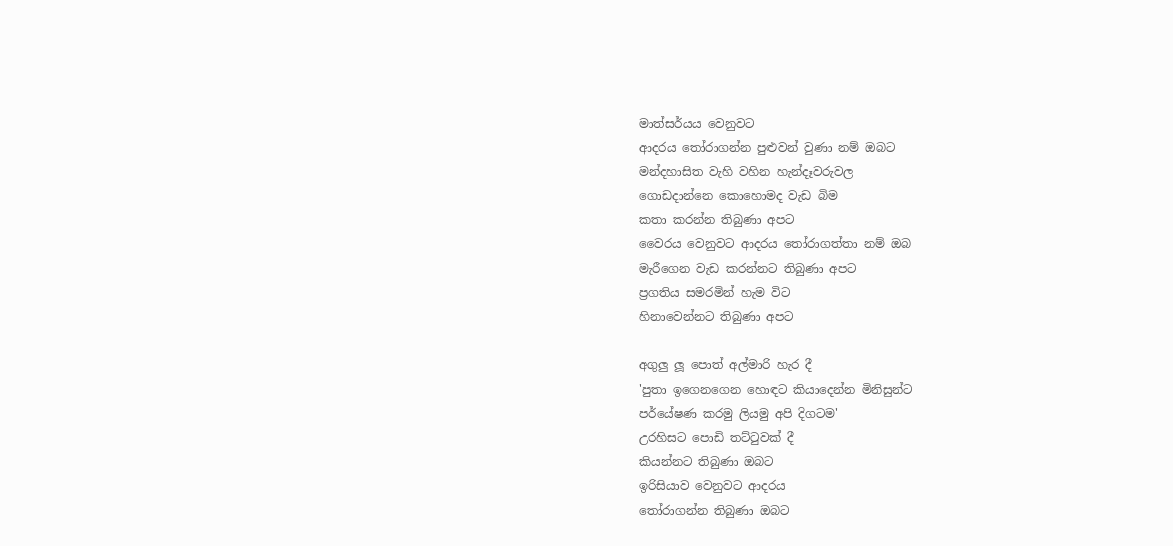මාත්සර්යය වෙනුවට
ආදරය තෝරාගන්න පුළුවන් වුණා නම් ඔබට
මන්දහාසිත වැහි වහින හැන්දෑවරුවල
ගොඩදාන්නෙ කොහොමද වැඩ බිම
කතා කරන්න තිබුණා අපට
වෛරය වෙනුවට ආදරය තෝරාගත්තා නම් ඔබ
මැරීගෙන වැඩ කරන්නට තිබුණා අපට
ප්‍රගතිය සමරමින් හැම විට
හිනාවෙන්නට තිබුණා අපට

අගුලු ලූ පොත් අල්මාරි හැර දී
'පුතා ඉගෙනගෙන හොඳට කියාදෙන්න මිනිසුන්ට
පර්යේෂණ කරමු ලියමු අපි දිගටම'
උරහිසට පොඩි තට්ටුවක් දී
කියන්නට තිබුණා ඔබට
ඉරිසියාව වෙනුවට ආදරය
තෝරාගන්න තිබුණා ඔබට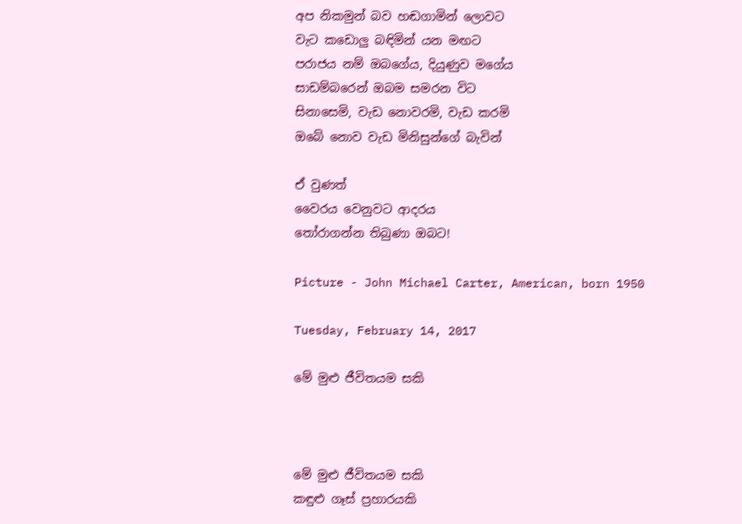අප නිකමුන් බව හඬගාමින් ලොවට
වැට කඩොලු බඳිමින් යන මඟට
පරාජය නම් ඔබගේය, දියුණුව මගේය
සාඩම්බරෙන් ඔබම සමරන විට
සිනාසෙමි, වැඩ නොවරමි, වැඩ කරමි
ඔබේ නොව වැඩ මිනිසුන්ගේ බැවින්

ඒ වුණත්
වෛරය වෙනුවට ආදරය
තෝරාගන්න තිබුණා ඔබට!

Picture - John Michael Carter, American, born 1950

Tuesday, February 14, 2017

මේ මුළු ජීවිතයම සකි



මේ මුළු ජීවිතයම සකි
කඳුළු ගෑස් ප්‍රහාරයකි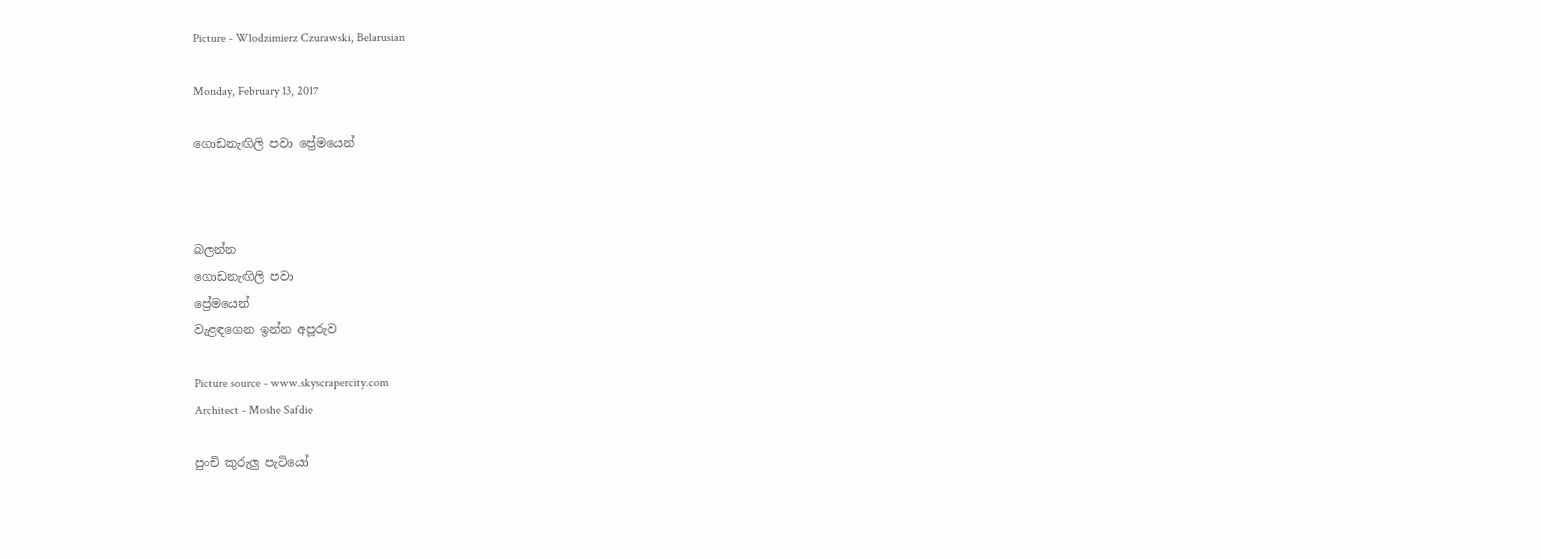Picture - Wlodzimierz Czurawski, Belarusian

Monday, February 13, 2017

ගොඩනැඟිලි පවා ප්‍රේමයෙන්



බලන්න
ගොඩනැඟිලි පවා
ප්‍රේමයෙන්
වැළඳගෙන ඉන්න අපූරුව

Picture source - www.skyscrapercity.com
Architect - Moshe Safdie

පුංචි කුරුලු පැටියෝ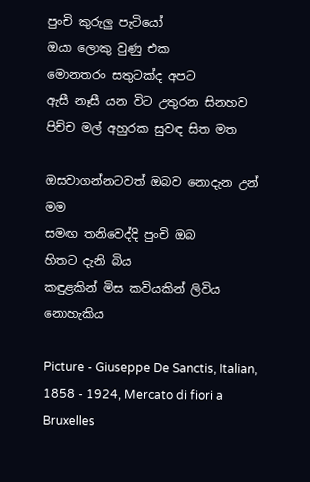පුංචි කුරුලු පැටියෝ
ඔයා ලොකු වුණු එක
මොනතරං සතුටක්ද අපට
ඇසී නෑසී යන විට උතුරන සිනහව
පිච්ච මල් අහුරක සුවඳ සිත මත

ඔසවාගන්නටවත් ඔබව නොදැන උන් මම
සමඟ තනිවෙද්දි පුංචි ඔබ
හිතට දැනි බිය
කඳුළකින් මිස කවියකින් ලිවිය නොහැකිය

Picture - Giuseppe De Sanctis, Italian, 1858 - 1924, Mercato di fiori a Bruxelles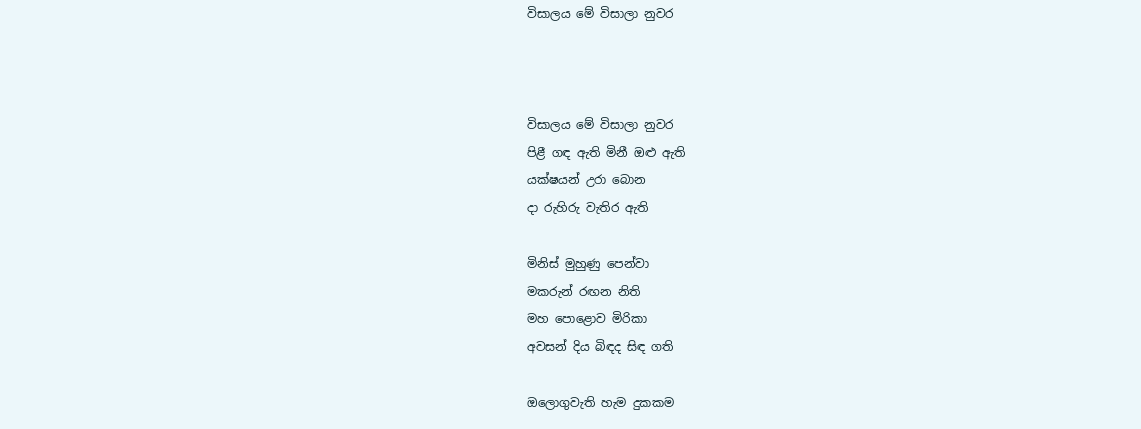විසාලය මේ විසාලා නුවර



විසාලය මේ විසාලා නුවර
පිළී ගඳ ඇති මිනී ඔළු ඇති
යක්ෂයන් උරා බොන
දා රුහිරු වැතිර ඇති

මිනිස් මුහුණු පෙන්වා
මකරුන් රඟන නිති
මහ පොළොව මිරිකා
අවසන් දිය බිඳද සිඳ ගති

ඔලොගුවැති හැම දුකකම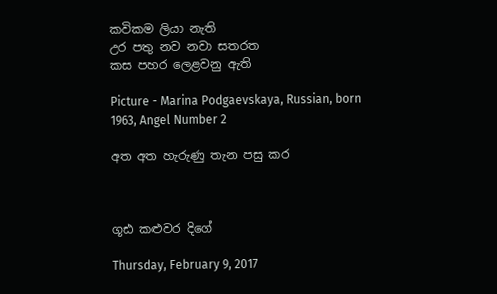කවිකම ලියා නැති
උර පතු නව නවා සතරත
කස පහර ලෙළවනු ඇති

Picture - Marina Podgaevskaya, Russian, born 1963, Angel Number 2

අත අත හැරුණු තැන පසු කර



ගූඪ කළුවර දිගේ

Thursday, February 9, 2017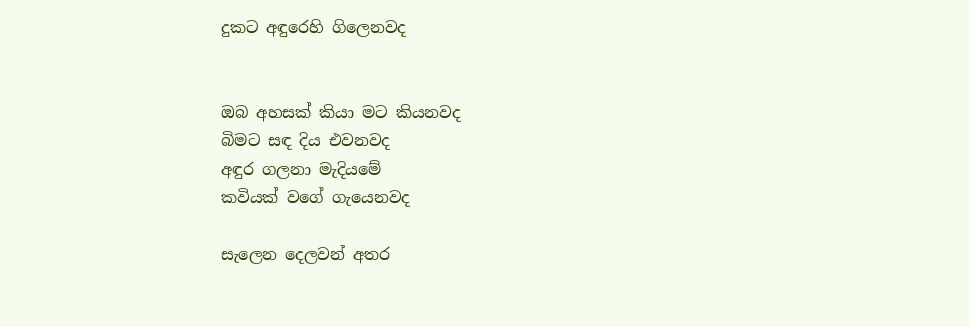දුකට අඳුරෙහි ගිලෙනවද


ඔබ අහසක් කියා මට කියනවද
බිමට සඳ දිය එවනවද
අඳුර ගලනා මැදියමේ
කවියක් වගේ ගැයෙනවද

සැලෙන දෙලවන් අතර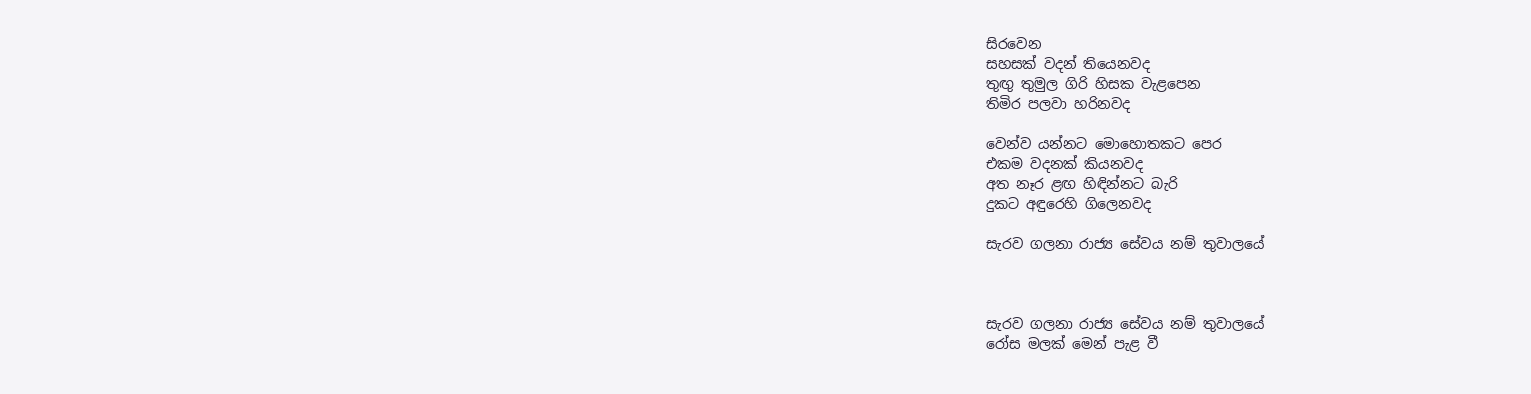සිරවෙන
සහසක් වදන් තියෙනවද
තුඟු තුමුල ගිරි හිසක වැළපෙන
තිමිර පලවා හරිනවද

වෙන්ව යන්නට මොහොතකට පෙර
එකම වදනක් කියනවද
අත නෑර ළඟ හිඳින්නට බැරි
දුකට අඳුරෙහි ගිලෙනවද

සැරව ගලනා රාජ්‍ය සේවය නම් තුවාලයේ



සැරව ගලනා රාජ්‍ය සේවය නම් තුවාලයේ
රෝස මලක් මෙන් පැළ වී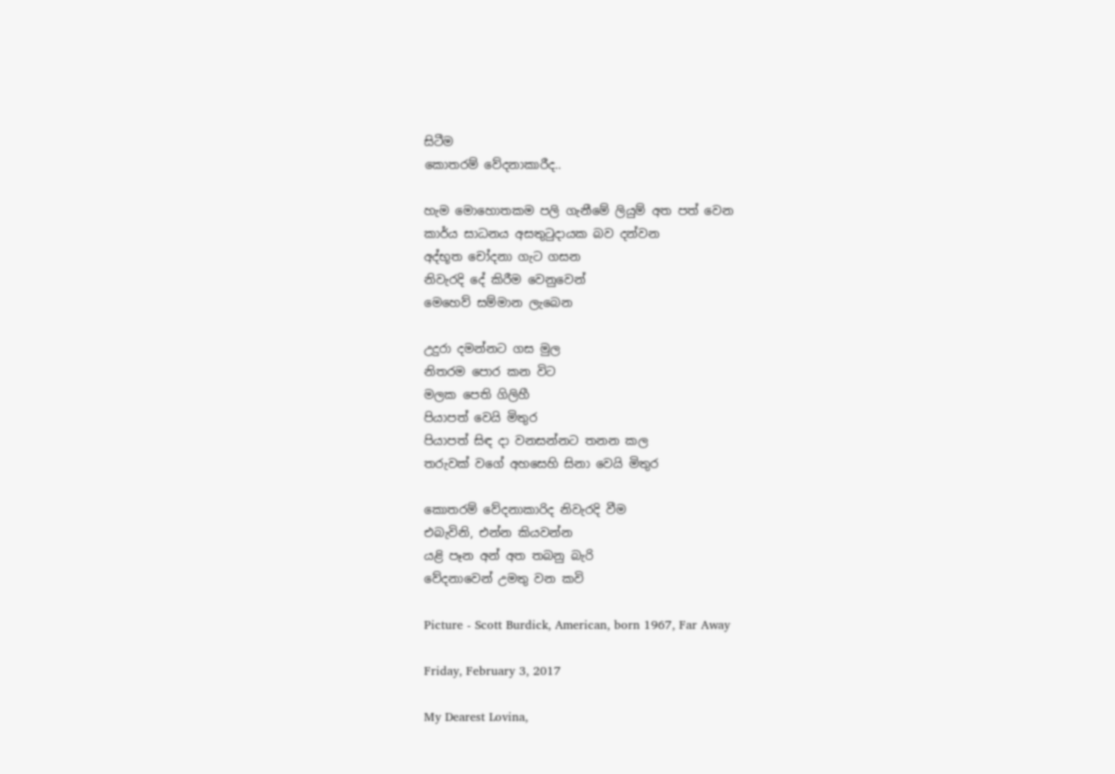සිටීම
කොතරම් වේදනාකාරීද..

හැම මොහොතකම පලි ගැනීමේ ලියුම් අත පත් වෙන
කාර්ය සාධනය අසතුටුදායක බව දන්වන
අද්භූත චෝදනා ගැට ගසන
නිවැරදි දේ කිරීම වෙනුවෙන්
මෙහෙව් සම්මාන ලැබෙන

උදුරා දමන්නට ගස මුල
නිතරම පොර කන විට
මලක පෙති ගිලිහී
පියාපත් වෙයි මිතුර
පියාපත් සිඳ දා වනසන්නට තනන කල
තරුවක් වගේ අහසෙහි සිනා වෙයි මිතුර

කොතරම් වේදනාකාරිද නිවැරදි වීම
එබැවිනි, එන්න කියවන්න
යළි පෑන අන් අත තබනු බැරි
වේදනාවෙන් උමතු වන කවි

Picture - Scott Burdick, American, born 1967, Far Away

Friday, February 3, 2017

My Dearest Lovina,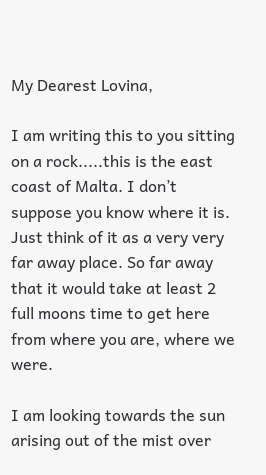My Dearest Lovina,

I am writing this to you sitting on a rock.....this is the east coast of Malta. I don’t suppose you know where it is. Just think of it as a very very far away place. So far away that it would take at least 2 full moons time to get here from where you are, where we were.

I am looking towards the sun arising out of the mist over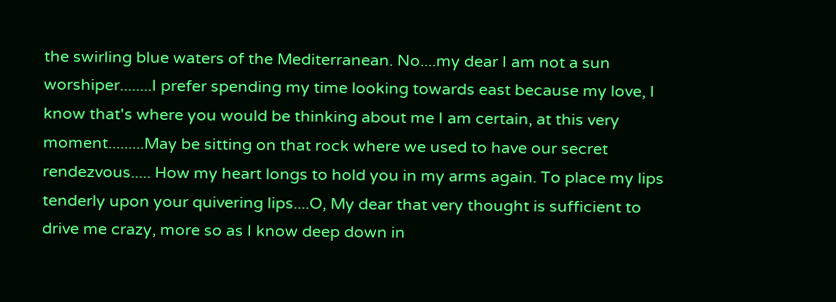the swirling blue waters of the Mediterranean. No....my dear I am not a sun worshiper........I prefer spending my time looking towards east because my love, I know that's where you would be thinking about me I am certain, at this very moment.........May be sitting on that rock where we used to have our secret rendezvous..... How my heart longs to hold you in my arms again. To place my lips tenderly upon your quivering lips....O, My dear that very thought is sufficient to drive me crazy, more so as I know deep down in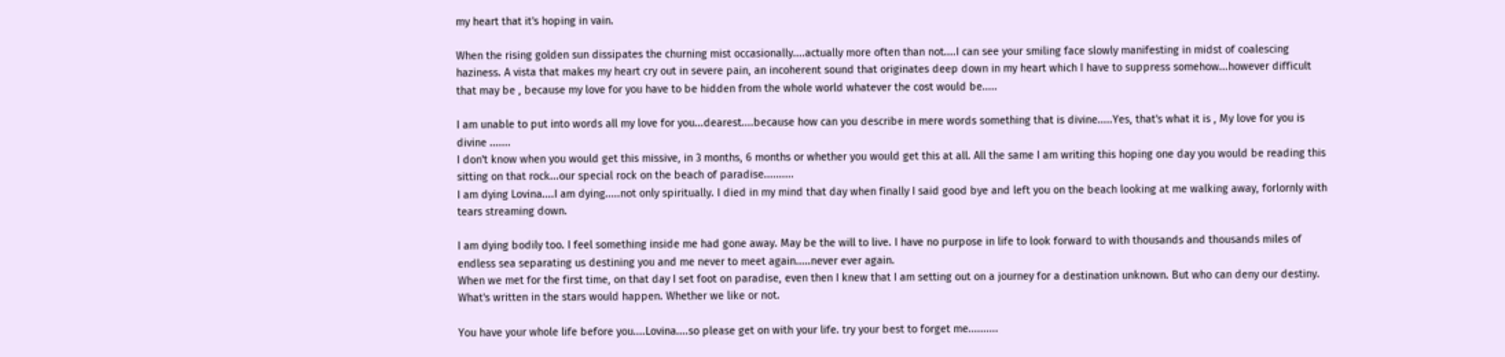my heart that it's hoping in vain.

When the rising golden sun dissipates the churning mist occasionally....actually more often than not....I can see your smiling face slowly manifesting in midst of coalescing haziness. A vista that makes my heart cry out in severe pain, an incoherent sound that originates deep down in my heart which I have to suppress somehow...however difficult that may be , because my love for you have to be hidden from the whole world whatever the cost would be.....

I am unable to put into words all my love for you...dearest....because how can you describe in mere words something that is divine.....Yes, that's what it is , My love for you is divine .......
I don't know when you would get this missive, in 3 months, 6 months or whether you would get this at all. All the same I am writing this hoping one day you would be reading this sitting on that rock...our special rock on the beach of paradise..........
I am dying Lovina....I am dying.....not only spiritually. I died in my mind that day when finally I said good bye and left you on the beach looking at me walking away, forlornly with tears streaming down.

I am dying bodily too. I feel something inside me had gone away. May be the will to live. I have no purpose in life to look forward to with thousands and thousands miles of endless sea separating us destining you and me never to meet again.....never ever again.
When we met for the first time, on that day I set foot on paradise, even then I knew that I am setting out on a journey for a destination unknown. But who can deny our destiny. What's written in the stars would happen. Whether we like or not.

You have your whole life before you....Lovina....so please get on with your life. try your best to forget me..........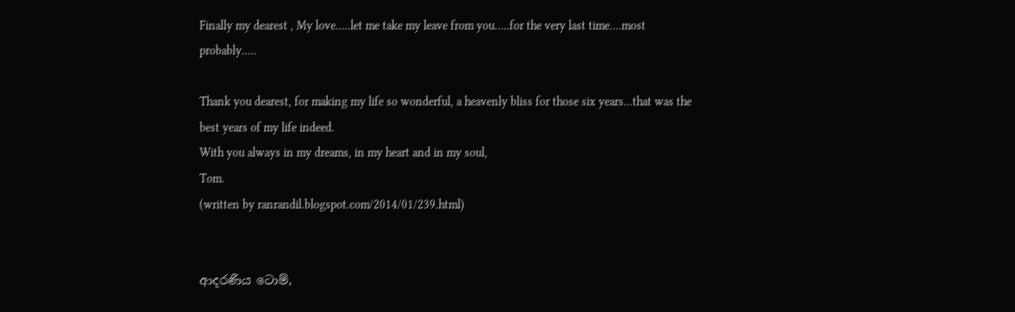Finally my dearest , My love.....let me take my leave from you.....for the very last time....most probably.....

Thank you dearest, for making my life so wonderful, a heavenly bliss for those six years...that was the best years of my life indeed.
With you always in my dreams, in my heart and in my soul,
Tom.
(written by ranrandil.blogspot.com/2014/01/239.html)


ආදරණීය ටොම්,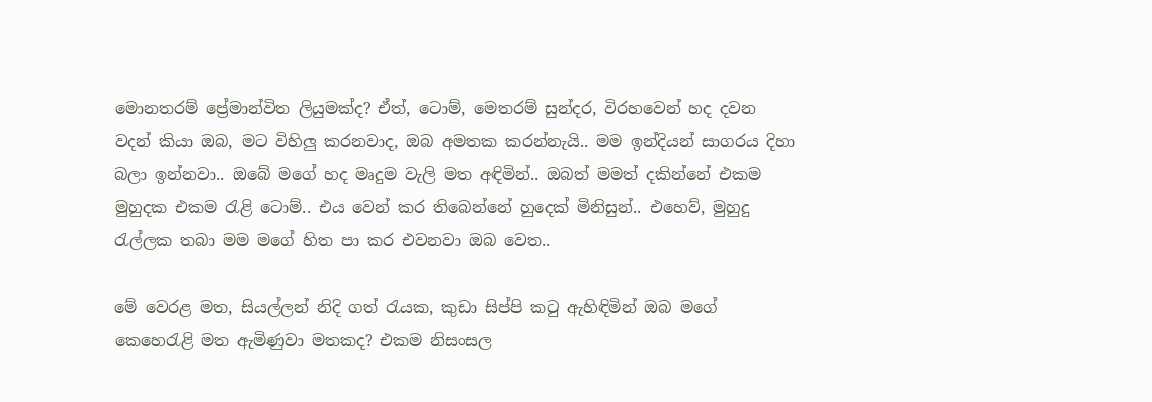මොනතරම් ප්‍රේමාන්විත ලියුමක්ද? ඒත්, ටොම්, මෙතරම් සුන්දර, විරහවෙන් හද දවන වදන් කියා ඔබ, මට විහිලු කරනවාද, ඔබ අමතක කරන්නැයි.. මම ඉන්දියන් සාගරය දිහා බලා ඉන්නවා.. ඔබේ මගේ හද මෘදුම වැලි මත අඳිමින්.. ඔබත් මමත් දකින්නේ එකම මුහුදක එකම රැළි ටොම්.. එය වෙන් කර තිබෙන්නේ හුදෙක් මිනිසුන්.. එහෙව්, මුහුදු රැල්ලක තබා මම මගේ හිත පා කර එවනවා ඔබ වෙත..

මේ වෙරළ මත, සියල්ලන් නිදි ගත් රැයක, කුඩා සිප්පි කටු ඇහිඳිමින් ඔබ මගේ කෙහෙරැළි මත ඇමිණුවා මතකද? එකම නිසංසල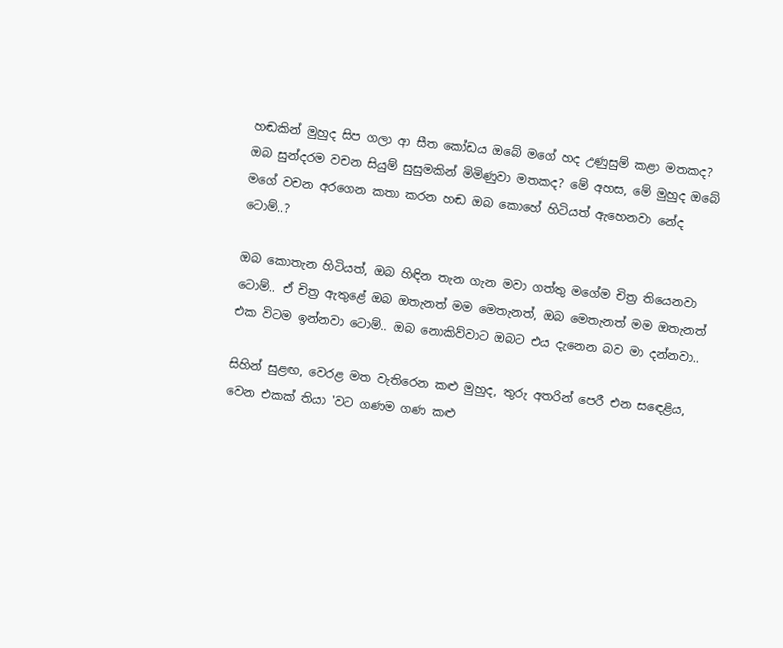හඬකින් මුහුද සිප ගලා ආ සීත කෝඩය ඔබේ මගේ හද උණුසුම් කළා මතකද? ඔබ සුන්දරම වචන සියුම් සුසුමකින් මිමිණුවා මතකද? මේ අහස, මේ මුහුද ඔබේ මගේ වචන අරගෙන කතා කරන හඬ ඔබ කොහේ හිටියත් ඇහෙනවා නේද ටොම්..?

ඔබ කොතැන හිටියත්, ඔබ හිඳින තැන ගැන මවා ගත්තු මගේම චිත්‍ර තියෙනවා ටොම්.. ඒ චිත්‍ර ඇතුළේ ඔබ ඔතැනත් මම මෙතැනත්, ඔබ මෙතැනත් මම ඔතැනත් එක විටම ඉන්නවා ටොම්.. ඔබ නොකිව්වාට ඔබට එය දැනෙන බව මා දන්නවා..

සිහින් සුළඟ, වෙරළ මත වැතිරෙන කළු මුහුද, තුරු අතරින් පෙරී එන සඳෙළිය, වෙන එකක් තියා 'වට ගණම ගණ කළු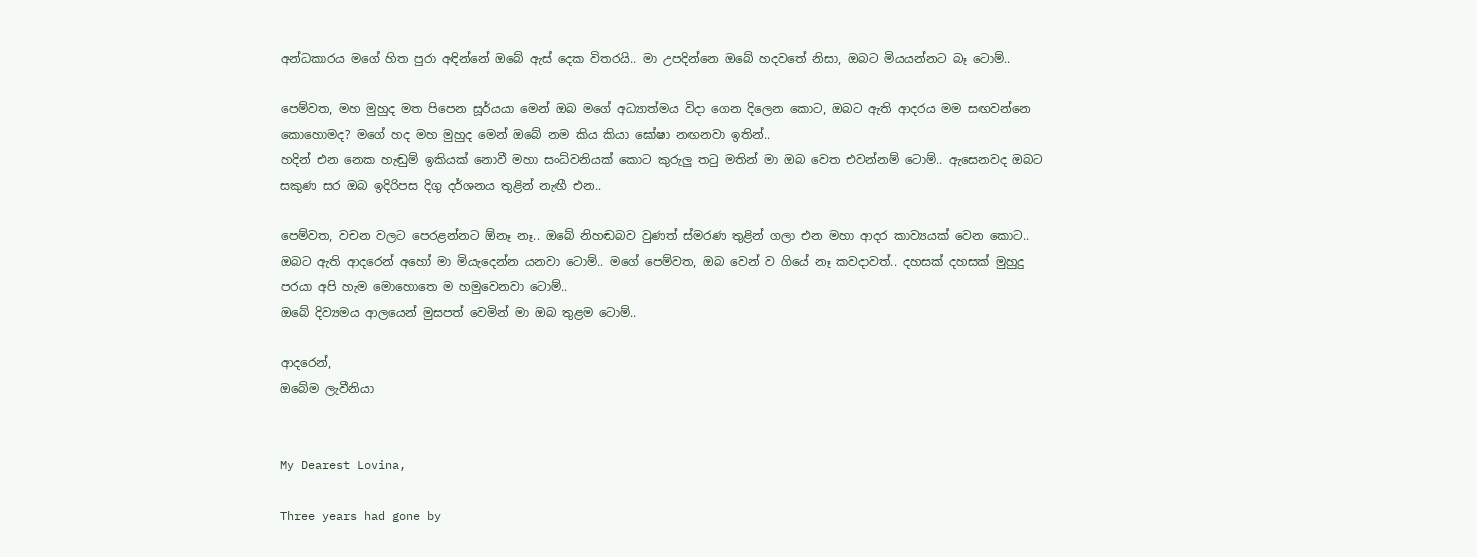අන්ධකාරය මගේ හිත පුරා අඳින්නේ ඔබේ ඇස් දෙක විතරයි.. මා උපදින්නෙ ඔබේ හදවතේ නිසා, ඔබට මියයන්නට බෑ ටොම්..

පෙම්වත, මහ මුහුද මත පිපෙන සූර්යයා මෙන් ඔබ මගේ අධ්‍යාත්මය විදා ගෙන දිලෙන කොට, ඔබට ඇති ආදරය මම සඟවන්නෙ කොහොමද? මගේ හද මහ මුහුද මෙන් ඔබේ නම කිය කියා ඝෝෂා නඟනවා ඉතින්..
හදින් එන නෙක හැඬුම් ඉකියක් නොවී මහා සංධ්වනියක් කොට කුරුලු තටු මතින් මා ඔබ වෙත එවන්නම් ටොම්.. ඇසෙනවද ඔබට සකුණ සර ඔබ ඉදිරිපස දිගු දර්ශනය තුළින් නැඟී එන..

පෙම්වත, වචන වලට පෙරළන්නට ඕනෑ නෑ.. ඔබේ නිහඬබව වුණත් ස්මරණ තුළින් ගලා එන මහා ආදර කාව්‍යයක් වෙන කොට..
ඔබට ඇති ආදරෙන් අහෝ මා මියැදෙන්න යනවා ටොම්.. මගේ පෙම්වත, ඔබ වෙන් ව ගියේ නෑ කවදාවත්.. දහසක් දහසක් මුහුදු පරයා අපි හැම මොහොතෙ ම හමුවෙනවා ටොම්..
ඔබේ දිව්‍යමය ආලයෙන් මුසපත් වෙමින් මා ඔබ තුළම ටොම්..

ආදරෙන්,
ඔබේම ලැවීනියා


My Dearest Lovina,

Three years had gone by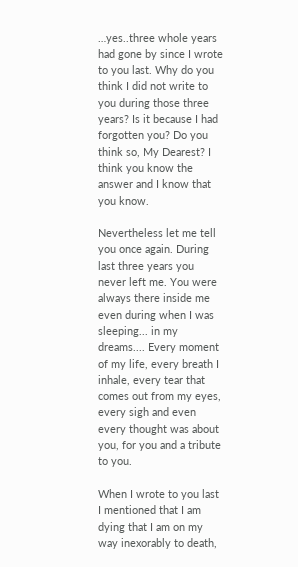…yes..three whole years had gone by since I wrote to you last. Why do you think I did not write to you during those three years? Is it because I had forgotten you? Do you think so, My Dearest? I think you know the answer and I know that you know.

Nevertheless let me tell you once again. During last three years you never left me. You were always there inside me even during when I was sleeping... in my dreams.... Every moment of my life, every breath I inhale, every tear that comes out from my eyes, every sigh and even every thought was about you, for you and a tribute to you.

When I wrote to you last I mentioned that I am dying that I am on my way inexorably to death,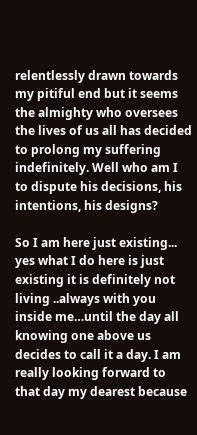relentlessly drawn towards my pitiful end but it seems the almighty who oversees the lives of us all has decided to prolong my suffering indefinitely. Well who am I to dispute his decisions, his intentions, his designs?

So I am here just existing... yes what I do here is just existing it is definitely not living ..always with you inside me…until the day all knowing one above us decides to call it a day. I am really looking forward to that day my dearest because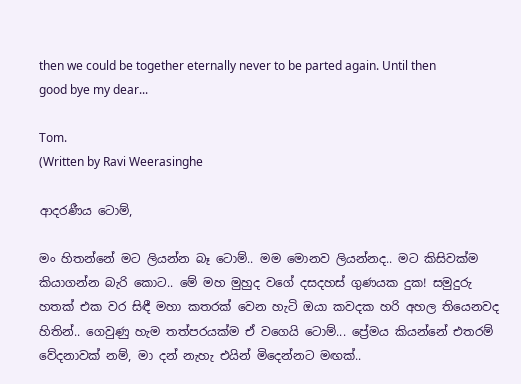then we could be together eternally never to be parted again. Until then good bye my dear...

Tom.
(Written by Ravi Weerasinghe

ආදරණීය ටොම්,

මං හිතන්නේ මට ලියන්න බෑ ටොම්.. මම මොනව ලියන්නද.. මට කිසිවක්ම කියාගන්න බැරි කොට.. මේ මහ මුහුද වගේ දසදහස් ගුණයක දුක! සමුදුරු හතක් එක වර සිඳී මහා කතරක් වෙන හැටි ඔයා කවදක හරි අහල තියෙනවද හිතින්.. ගෙවුණු හැම තත්පරයක්ම ඒ වගෙයි ටොම්... ප්‍රේමය කියන්නේ එතරම් වේදනාවක් නම්, මා දන් නැහැ එයින් මිදෙන්නට මඟක්..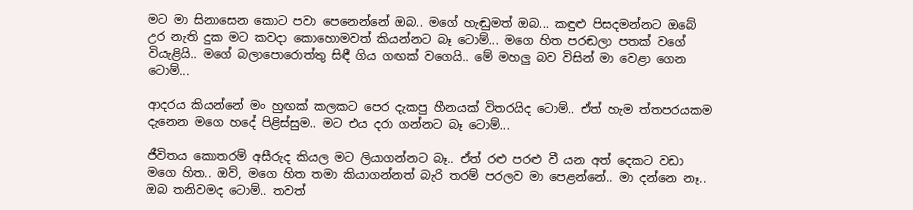මට මා සිනාසෙන කොට පවා පෙනෙන්නේ ඔබ.. මගේ හැඬුමත් ඔබ... කඳුළු පිසදමන්නට ඔබේ උර නැති දුක මට කවදා කොහොමවත් කියන්නට බෑ ටොම්... මගෙ හිත පරඬලා පතක් වගේ වියැළියි.. මගේ බලාපොරොත්තු සිඳී ගිය ගඟක් වගෙයි.. මේ මහලු බව විසින් මා වෙළා ගෙන ටොම්...

ආදරය කියන්නේ මං හුඟක් කලකට පෙර දැකපු හීනයක් විතරයිද ටොම්.. ඒත් හැම ත්තපරයකම දැනෙන මගෙ හදේ පිළිස්සුම.. මට එය දරා ගන්නට බෑ ටොම්...

ජීවිතය කොතරම් අසීරුද කියල මට ලියාගන්නට බෑ.. ඒත් රළු පරළු වී යන අත් දෙකට වඩා මගෙ හිත.. ඔව්, මගෙ හිත තමා කියාගන්නත් බැරි තරම් පරලව මා පෙළන්නේ.. මා දන්නෙ නෑ.. ඔබ තනිවමද ටොම්.. තවත්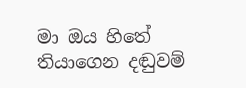මා ඔය හිතේ තියාගෙන දඬුවම්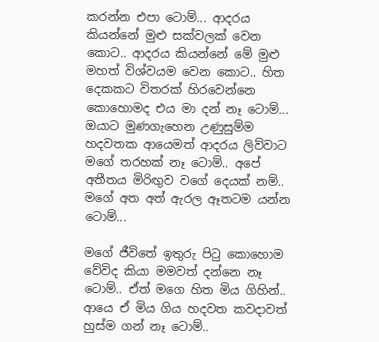කරන්න එපා ටොම්... ආදරය කියන්නේ මුළු සක්වලක් වෙන කොට.. ආදරය කියන්නේ මේ මුළු මහත් විශ්වයම වෙන කොට.. හිත දෙකකට විතරක් හිරවෙන්නෙ කොහොමද එය මා දන් නෑ ටොම්... ඔයාට මුණගැහෙන උණුසුම්ම හදවතක ආයෙමත් ආදරය ලිව්වාට මගේ තරහක් නෑ ටොම්.. අපේ අතීතය මිරිඟුව වගේ දෙයක් නම්.. මගේ අත අත් ඇරල ඈතටම යන්න ටොම්...

මගේ ජීවිතේ ඉතුරු පිටු කොහොම වේවිද කියා මමවත් දන්නෙ නෑ ටොම්.. ඒත් මගෙ හිත මිය ගිහින්.. ආයෙ ඒ මිය ගිය හදවත කවදාවත් හුස්ම ගන් නෑ ටොම්..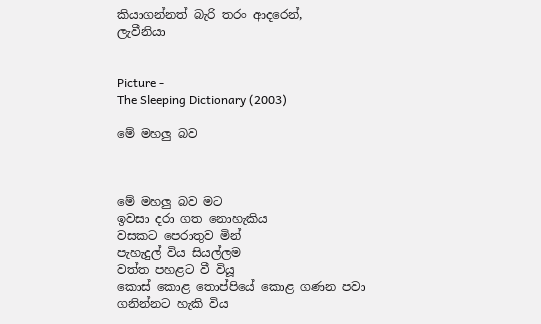කියාගන්නත් බැරි තරං ආදරෙන්,
ලැවීනියා


Picture -
The Sleeping Dictionary (2003)

මේ මහලු බව



මේ මහලු බව මට
ඉවසා දරා ගත නොහැකිය
වසකට පෙරාතුව මින්
පැහැදුල් විය සියල්ලම
වත්ත පහළට වී වියූ
කොස් කොළ තොප්පියේ කොළ ගණන පවා
ගනින්නට හැකි විය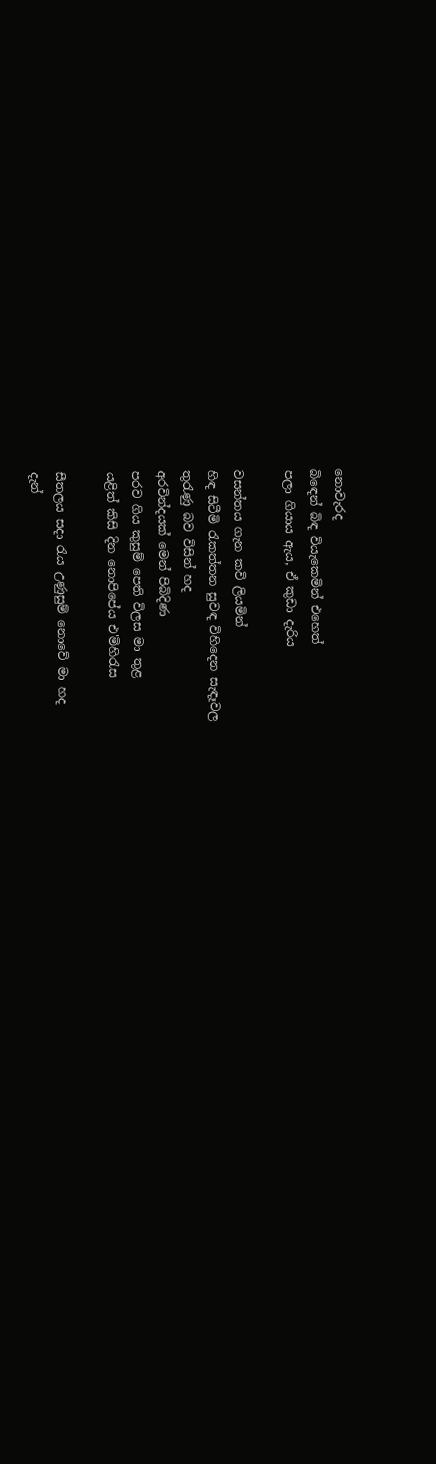නොවැරද
බිඳෙන් බිඳ වියැකෙමින් එහෙත්
පලා ගියාය ඇය, ඒ කුඩා දැරිය

වසන්තය ගැන කවි ලියමින්
හිඳ සිටීමි රැකත්තන සුවඳ විහිදෙන සැඳෑවල
තුරැණු බව විසින් හද
අරවින්දයක් මෙන් පිබිදිණ
පරව ගිය කුසුම් පෙති විලස මා තුළ
යළිත් කිසි දින නොපිපේය එ'මිහිරැස

සීතලය සදා රැය උණුසුම් නොවේ මා හද
දැන්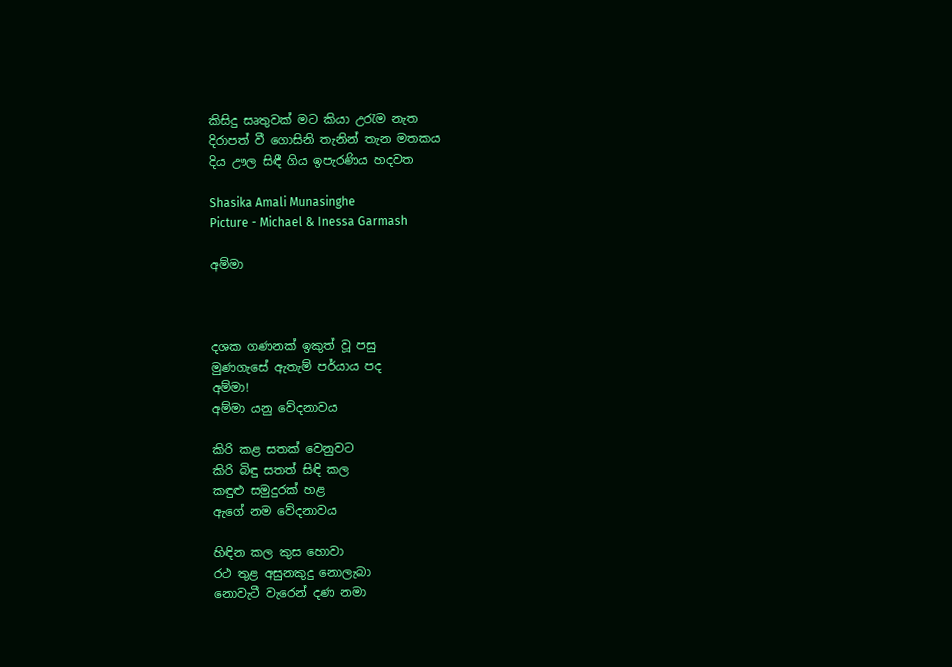කිසිදු සෘතුවක් මට කියා උරැම නැත
දිරාපත් වී ගොසිනි තැනින් තැන මතකය
දිය ඌල සිඳී ගිය ඉපැරණිය හදවත

Shasika Amali Munasinghe
Picture - Michael & Inessa Garmash

අම්මා



දශක ගණනක් ඉකුත් වූ පසු
මුණගැසේ ඇතැම් පර්යාය පද
අම්මා!
අම්මා යනු වේදනාවය

කිරි කළ සතක් වෙනුවට
කිරි බිඳු සතත් සිඳි කල
කඳුළු සමුදුරක් හළ
ඇගේ නම වේදනාවය

හිඳින කල කුස හොවා
රථ තුළ අසුනකුදු නොලැබා
නොවැටී වැරෙන් දණ නමා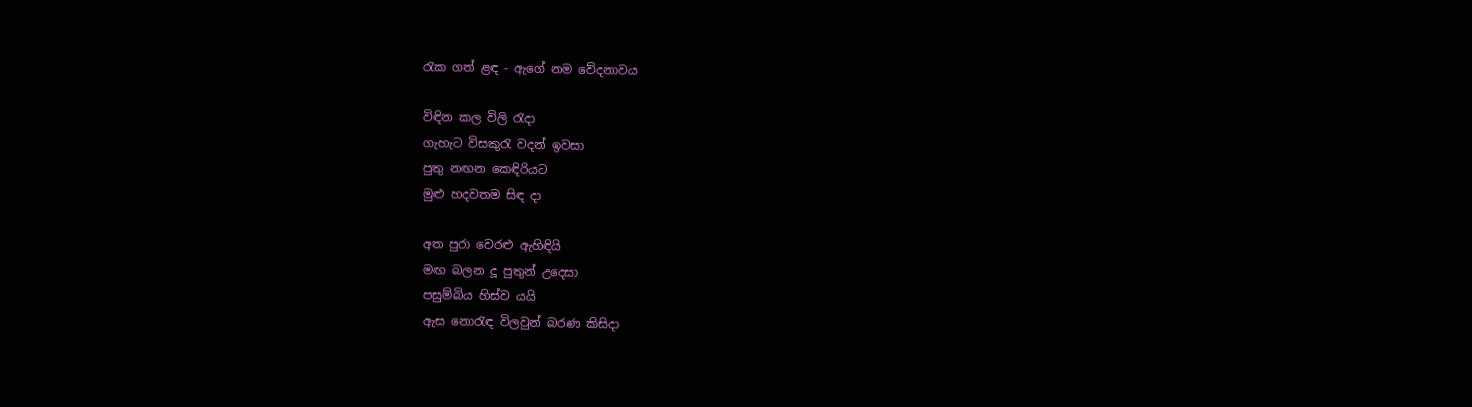රැක ගත් ළඳ - ඇගේ නම වේදනාවය

විඳින කල විලි රැදා
ගැහැට විසකුරැ වදන් ඉවසා
පුතු නඟන කෙඳිරියට
මුළු හදවතම සිඳ දා

අත පුරා වෙරළු ඇහිඳියි
මඟ බලන දූ පුතුන් උදෙසා
පසුම්බිය හිස්ව යයි
ඇස නොරැඳ විලවුන් බරණ කිසිදා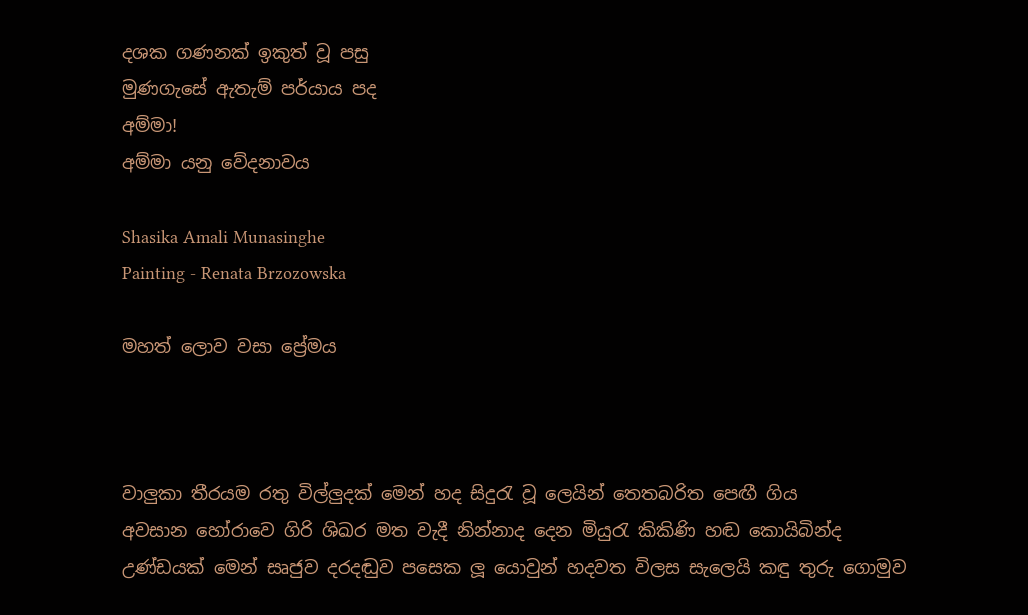දශක ගණනක් ඉකුත් වූ පසු
මුණගැසේ ඇතැම් පර්යාය පද
අම්මා!
අම්මා යනු වේදනාවය

Shasika Amali Munasinghe
Painting - Renata Brzozowska

මහත් ලොව වසා ප්‍රේමය



වාලුකා තීරයම රතු විල්ලුදක් මෙන් හද සිදුරැ වූ ලෙයින් තෙතබරිත පෙඟී ගිය
අවසාන හෝරාවෙ ගිරි ශිඛර මත වැදී නින්නාද දෙන මියුරැ කිකිණි හඬ කොයිබින්ද
උණ්ඩයක් මෙන් සෘජුව දරදඬුව පසෙක ලූ යොවුන් හදවත විලස සැලෙයි කඳු තුරු ගොමුව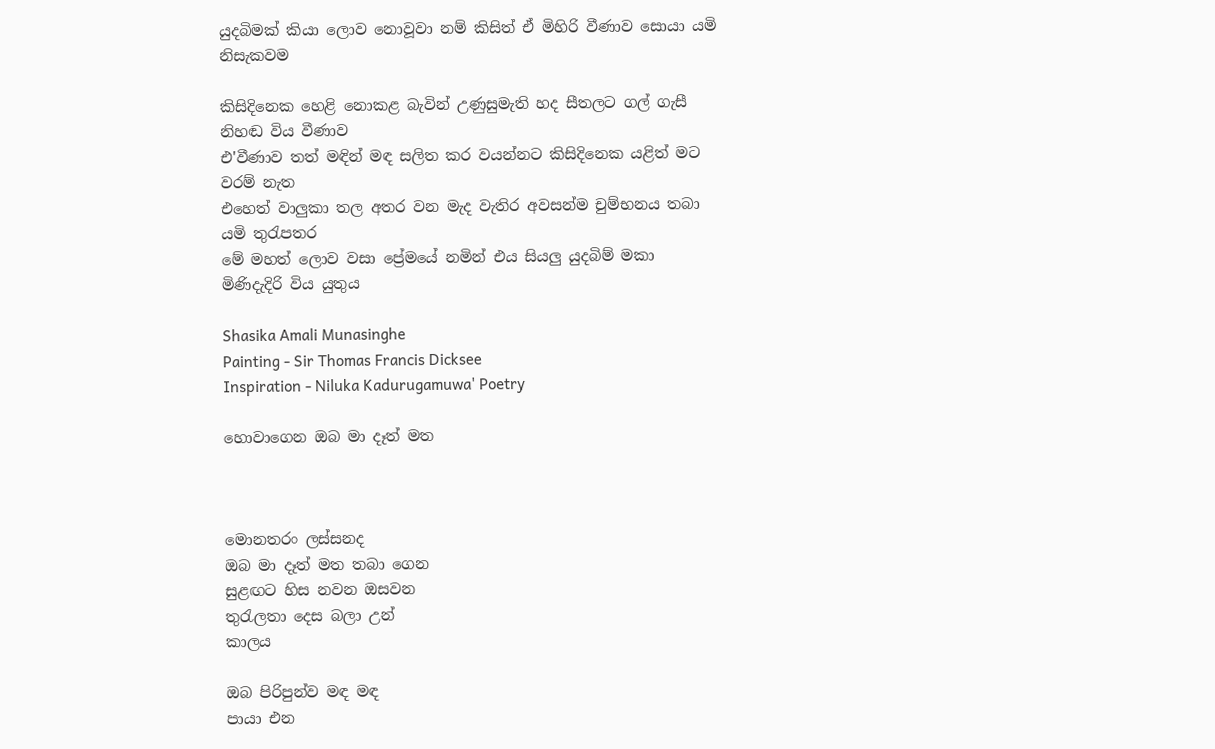යුදබිමක් කියා ලොව නොවූවා නම් කිසිත් ඒ මිහිරි වීණාව සොයා යමි නිසැකවම

කිසිදිනෙක හෙළි නොකළ බැවින් උණුසුමැති හද සීතලට ගල් ගැසී නිහඬ විය වීණාව
එ'වීණාව තත් මඳින් මඳ සලිත කර වයන්නට කිසිදිනෙක යළිත් මට වරම් නැත
එහෙත් වාලුකා තල අතර වන මැද වැතිර අවසන්ම චුම්භනය තබා යමි තුරැපතර
මේ මහත් ලොව වසා ප්‍රේමයේ නමින් එය සියලු යුදබිම් මකා මිණිදැදිරි විය යුතුය

Shasika Amali Munasinghe
Painting - Sir Thomas Francis Dicksee
Inspiration - Niluka Kadurugamuwa' Poetry

හොවාගෙන ඔබ මා දෑත් මත



මොනතරං ලස්සනද
ඔබ මා දෑත් මත තබා ගෙන
සුළඟට හිස නවන ඔසවන
තුරැලතා දෙස බලා උන්
කාලය

ඔබ පිරිපුන්ව මඳ මඳ
පායා එන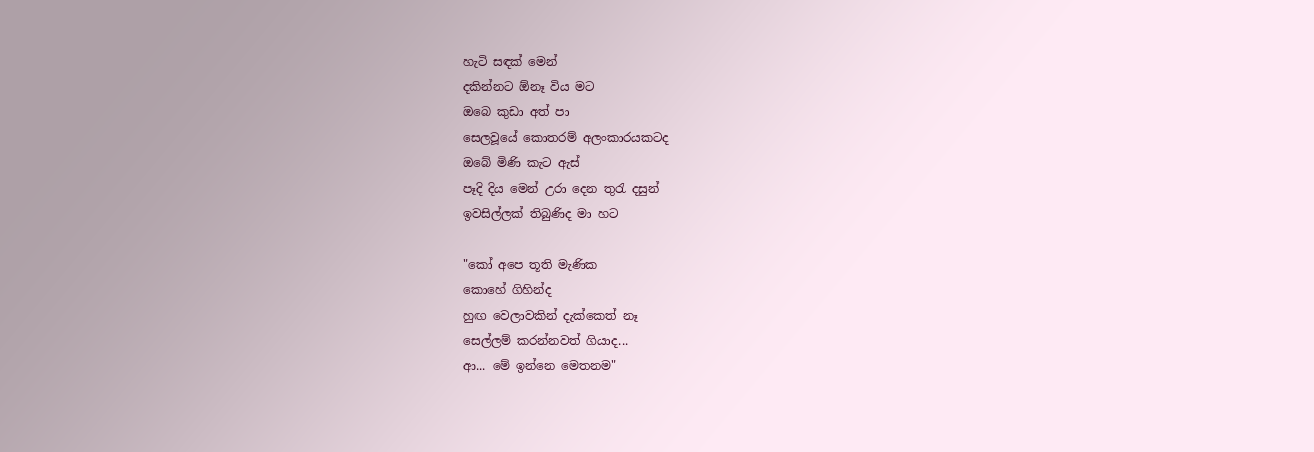හැටි සඳක් මෙන්
දකින්නට ඕනෑ විය මට
ඔබෙ කුඩා අත් පා
සෙලවූයේ කොතරම් අලංකාරයකටද
ඔබේ මිණි කැට ඇස්
පෑදි දිය මෙන් උරා දෙන තුරැ දසුන්
ඉවසිල්ලක් තිබුණිද මා හට

"කෝ අපෙ තූති මැණික
කොහේ ගිහින්ද
හුඟ වෙලාවකින් දැක්කෙත් නෑ
සෙල්ලම් කරන්නවත් ගියාද...
ආ... මේ ඉන්නෙ මෙතනම"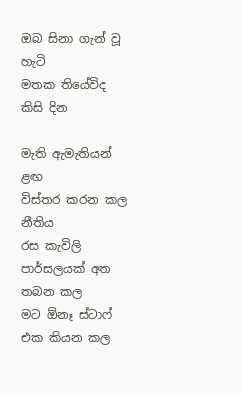ඔබ සිනා ගැන් වූ හැටි
මතක තියේවිද කිසි දින

මැති ඇමැතියන් ළඟ
විස්තර කරන කල නීතිය
රස කැවිලි පාර්සලයක් අත තබන කල
මට ඕනෑ ස්ටාෆ් එක කියන කල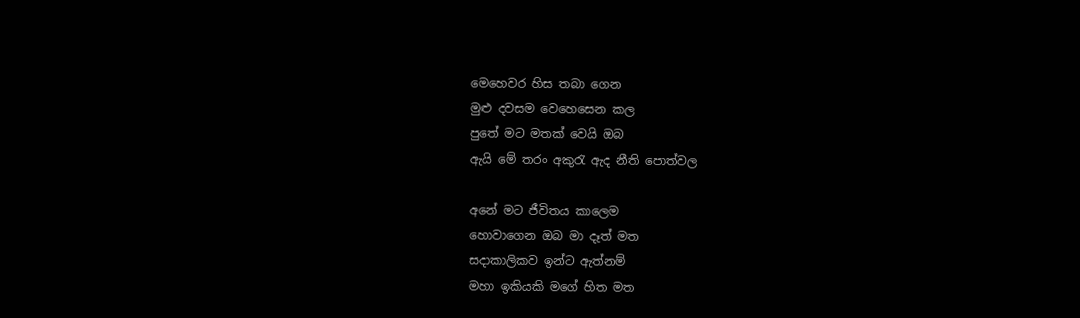මෙහෙවර හිස තබා ගෙන
මුළු දවසම වෙහෙසෙන කල
පුතේ මට මතක් වෙයි ඔබ
ඇයි මේ තරං අකුරැ ඇද නීති පොත්වල

අනේ මට ජීවිතය කාලෙම
හොවාගෙන ඔබ මා දෑත් මත
සදාකාලිකව ඉන්ට ඇත්නම්
මහා ඉකියකි මගේ හිත මත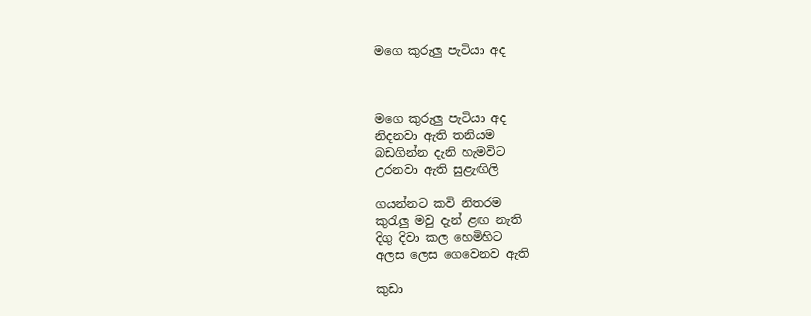මගෙ කුරුලු පැටියා අද



මගෙ කුරුලු පැටියා අද
නිදනවා ඇති තනියම
බඩගින්න දැනි හැමවිට
උරනවා ඇති සුළැඟිලි

ගයන්නට කවි නිතරම
කුරැලු මවු දැන් ළඟ නැති
දිගු දිවා කල හෙමිහිට
අලස ලෙස ගෙවෙනව ඇති

කුඩා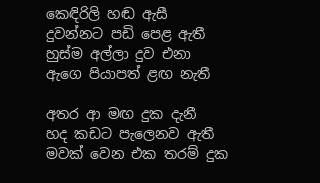කෙඳිරිලි හඬ ඇසී
දුවන්නට පඩි පෙළ ඇතී
හුස්ම අල්ලා දුව එනා
ඇගෙ පියාපත් ළඟ නැතී

අතර ආ මඟ දුක දැනී
හද කඩට පැලෙනව ඇතී
මවක් වෙන එක තරම් දුක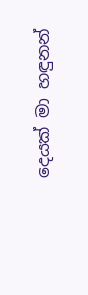දෙයක් මා හඳුනන්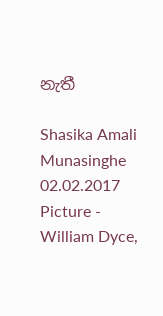නැතී

Shasika Amali Munasinghe
02.02.2017
Picture - William Dyce,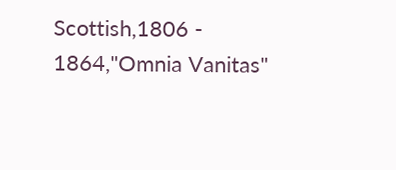Scottish,1806 - 1864,"Omnia Vanitas"